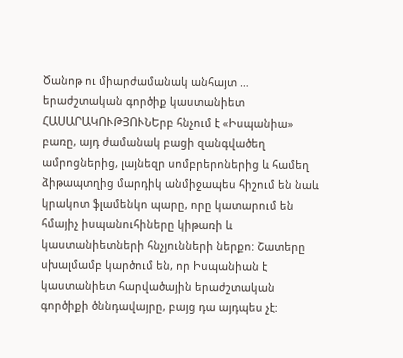Ծանոթ ու միարժամանակ անհայտ … երաժշտական գործիք կաստանիետ
ՀԱՍԱՐԱԿՈՒԹՅՈՒՆԵրբ հնչում է «Իսպանիա» բառը, այդ ժամանակ բացի զանգվածեղ ամրոցներից, լայնեզր սոմբրերոներից և համեղ ձիթապտղից մարդիկ անմիջապես հիշում են նաև կրակոտ ֆլամենկո պարը, որը կատարում են հմայիչ իսպանուհիները կիթառի և կաստանիետների հնչյունների ներքո: Շատերը սխալմամբ կարծում են, որ Իսպանիան է կաստանիետ հարվածային երաժշտական գործիքի ծննդավայրը, բայց դա այդպես չէ: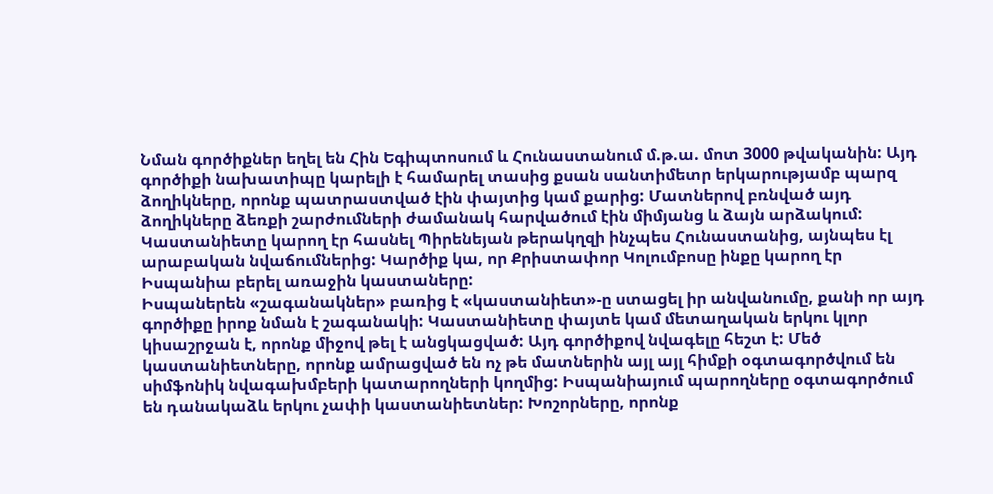Նման գործիքներ եղել են Հին Եգիպտոսում և Հունաստանում մ.թ.ա. մոտ 3000 թվականին: Այդ գործիքի նախատիպը կարելի է համարել տասից քսան սանտիմետր երկարությամբ պարզ ձողիկները, որոնք պատրաստված էին փայտից կամ քարից: Մատներով բռնված այդ ձողիկները ձեռքի շարժումների ժամանակ հարվածում էին միմյանց և ձայն արձակում: Կաստանիետը կարող էր հասնել Պիրենեյան թերակղզի ինչպես Հունաստանից, այնպես էլ արաբական նվաճումներից: Կարծիք կա, որ Քրիստափոր Կոլումբոսը ինքը կարող էր Իսպանիա բերել առաջին կաստաները:
Իսպաներեն «շագանակներ» բառից է «կաստանիետ»-ը ստացել իր անվանումը, քանի որ այդ գործիքը իրոք նման է շագանակի: Կաստանիետը փայտե կամ մետաղական երկու կլոր կիսաշրջան է, որոնք միջով թել է անցկացված: Այդ գործիքով նվագելը հեշտ է: Մեծ կաստանիետները, որոնք ամրացված են ոչ թե մատներին այլ այլ հիմքի օգտագործվում են սիմֆոնիկ նվագախմբերի կատարողների կողմից: Իսպանիայում պարողները օգտագործում են դանակաձև երկու չափի կաստանիետներ: Խոշորները, որոնք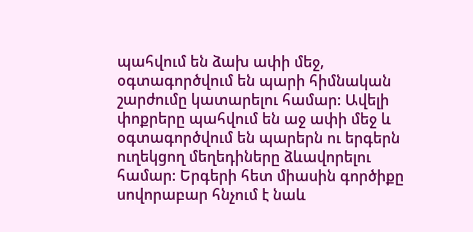պահվում են ձախ ափի մեջ, օգտագործվում են պարի հիմնական շարժումը կատարելու համար: Ավելի փոքրերը պահվում են աջ ափի մեջ և օգտագործվում են պարերն ու երգերն ուղեկցող մեղեդիները ձևավորելու համար: Երգերի հետ միասին գործիքը սովորաբար հնչում է նաև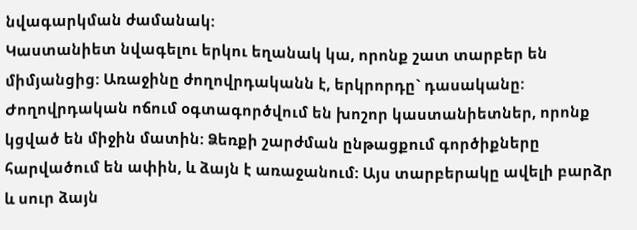նվագարկման ժամանակ:
Կաստանիետ նվագելու երկու եղանակ կա, որոնք շատ տարբեր են միմյանցից: Առաջինը ժողովրդականն է, երկրորդը` դասականը: Ժողովրդական ոճում օգտագործվում են խոշոր կաստանիետներ, որոնք կցված են միջին մատին: Ձեռքի շարժման ընթացքում գործիքները հարվածում են ափին, և ձայն է առաջանում: Այս տարբերակը ավելի բարձր և սուր ձայն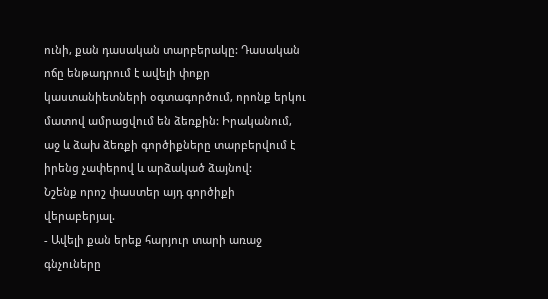ունի, քան դասական տարբերակը: Դասական ոճը ենթադրում է ավելի փոքր կաստանիետների օգտագործում, որոնք երկու մատով ամրացվում են ձեռքին: Իրականում, աջ և ձախ ձեռքի գործիքները տարբերվում է իրենց չափերով և արձակած ձայնով:
Նշենք որոշ փաստեր այդ գործիքի վերաբերյալ.
- Ավելի քան երեք հարյուր տարի առաջ գնչուները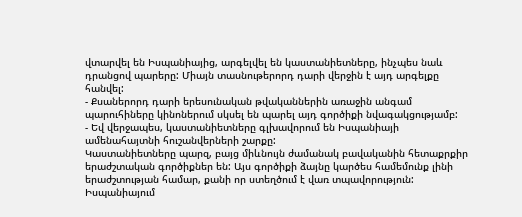վտարվել են Իսպանիայից, արգելվել են կաստանիետները, ինչպես նաև դրանցով պարերը: Միայն տասնութերորդ դարի վերջին է այդ արգելքը հանվել:
- Քսաներորդ դարի երեսունական թվականներին առաջին անգամ պարուհիները կինոներում սկսել են պարել այդ գործիքի նվագակցությամբ:
- Եվ վերջապես, կաստանիետները գլխավորում են Իսպանիայի ամենահայտնի հուշանվերների շարքը:
Կաստանիետները պարզ, բայց միևնույն ժամանակ բավականին հետաքրքիր երաժշտական գործիքներ են: Այս գործիքի ձայնը կարծես համեմունք լինի երաժշտության համար, քանի որ ստեղծում է վառ տպավորություն: Իսպանիայում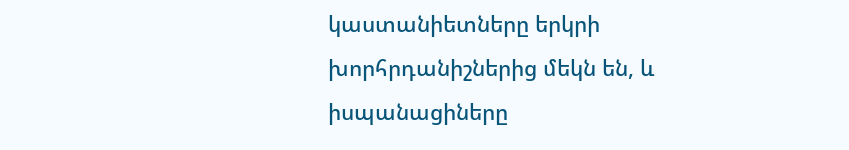կաստանիետները երկրի խորհրդանիշներից մեկն են, և իսպանացիները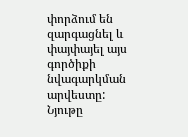փորձում են զարգացնել և փայփայել այս գործիքի նվագարկման արվեստը:
Նյութը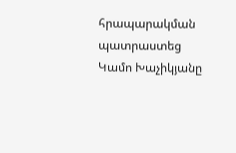հրապարակման պատրաստեց Կամո Խաչիկյանը